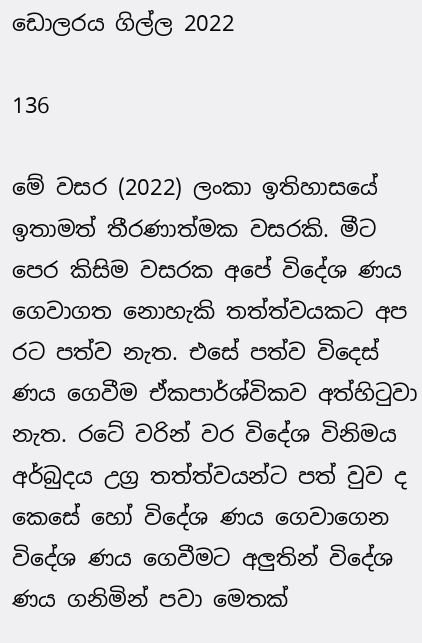ඩොලරය ගිල්ල 2022

136

මේ වසර (2022) ලංකා ඉතිහාසයේ ඉතාමත් තීරණාත්මක වසරකි. මීට පෙර කිසිම වසරක අපේ විදේශ ණය ගෙවාගත නොහැකි තත්ත්වයකට අප රට පත්ව නැත. එසේ පත්ව විදෙස් ණය ගෙවීම ඒකපාර්ශ්විකව අත්හිටුවා නැත. රටේ වරින් වර විදේශ විනිමය අර්බුදය උග්‍ර තත්ත්වයන්ට පත් වුව ද කෙසේ හෝ විදේශ ණය ගෙවාගෙන විදේශ ණය ගෙවීමට අලුතින් විදේශ ණය ගනිමින් පවා මෙතක්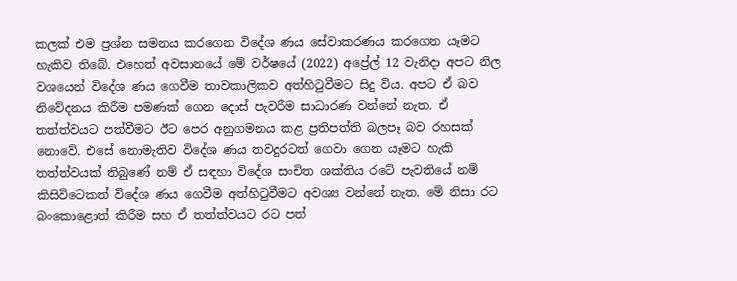කලක් එම ප්‍රශ්න සමනය කරගෙන විදේශ ණය සේවාකරණය කරගෙන යෑමට හැකිව තිබේ. එහෙත් අවසානයේ මේ වර්ෂයේ (2022) අප්‍රේල් 12 වැනිදා අපට නිල වශයෙන් විදේශ ණය ගෙවීම තාවකාලිකව අත්හිටුවීමට සිදු විය. අපට ඒ බව නිවේදනය කිරීම පමණක් ගෙන දොස් පැවරීම සාධාරණ වන්නේ නැත. ඒ තත්ත්වයට පත්වීමට ඊට පෙර අනුගමනය කළ ප්‍රතිපත්ති බලපෑ බව රහසක් නොවේ. එසේ නොමැතිව විදේශ ණය තවදුරටත් ගෙවා ගෙන යෑමට හැකි තත්ත්වයක් තිබුණේ නම් ඒ සඳහා විදේශ සංචිත ශක්තිය රටේ පැවතියේ නම් කිසිවිටෙකත් විදේශ ණය ගෙවීම අත්හිටුවීමට අවශ්‍ය වන්නේ නැත. මේ නිසා රට බංකොළොත් කිරීම සහ ඒ තත්ත්වයට රට පත්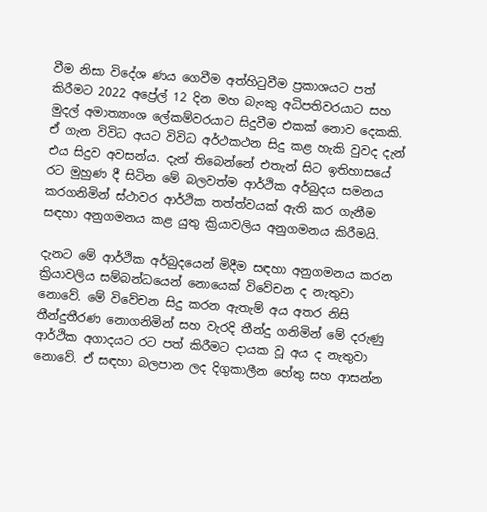වීම නිසා විදේශ ණය ගෙවීම අත්හිටුවීම ප්‍රකාශයට පත් කිරීමට 2022 අප්‍රේල් 12 දින මහ බැංකු අධිපතිවරයාට සහ මුදල් අමාත්‍යාංශ ලේකම්වරයාට සිදුවීම එකක් නොව දෙකකි. ඒ ගැන විවිධ අයට විවිධ අර්ථකථන සිදු කළ හැකි වුවද දැන් එය සිදුව අවසන්ය. දැන් තිබෙන්නේ එතැන් සිට ඉතිහාසයේ රට මුහුණ දී සිටින මේ බලවත්ම ආර්ථික අර්බුදය සමනය කරගනිමින් ස්ථාවර ආර්ථික තත්ත්වයක් ඇති කර ගැනීම සඳහා අනුගමනය කළ යුතු ක්‍රියාවලිය අනුගමනය කිරීමයි.

දැනට මේ ආර්ථික අර්බුදයෙන් මිදීම සඳහා අනුගමනය කරන ක්‍රියාවලිය සම්බන්ධයෙන් නොයෙක් විවේචන ද නැතුවා නොවේ. මේ විවේචන සිදු කරන ඇතැම් අය අතර නිසි තීන්දුතීරණ නොගනිමින් සහ වැරදි තීන්දු ගනිමින් මේ දරුණු ආර්ථික අගාදයට රට පත් කිරීමට දායක වූ අය ද නැතුවා නොවේ. ඒ සඳහා බලපාන ලද දිගුකාලීන හේතු සහ ආසන්න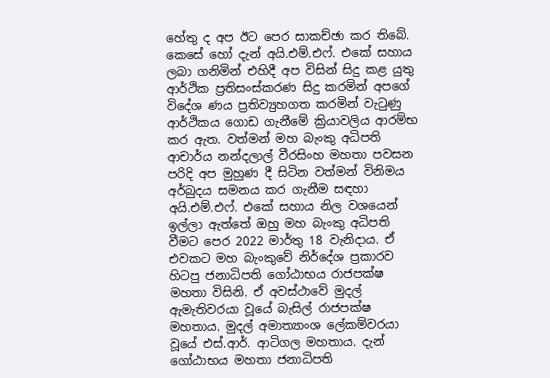හේතු ද අප ඊට පෙර සාකච්ඡා කර තිබේ. කෙසේ හෝ දැන් අයි.එම්.එෆ්. එකේ සහාය ලබා ගනිමින් එහිදී අප විසින් සිදු කළ යුතු ආර්ථික ප්‍රතිසංස්කරණ සිදු කරමින් අපගේ විදේශ ණය ප්‍රතිව්‍යුහගත කරමින් වැටුණු ආර්ථිකය ගොඩ ගැනීමේ ක්‍රියාවලිය ආරම්භ කර ඇත. වත්මන් මහ බැංකු අධිපති ආචාර්ය නන්දලාල් වීරසිංහ මහතා පවසන පරිදි අප මුහුණ දී සිටින වත්මන් විනිමය අර්බුදය සමනය කර ගැනීම සඳහා අයි.එම්.එෆ්. එකේ සහාය නිල වශයෙන් ඉල්ලා ඇත්තේ ඔහු මහ බැංකු අධිපති වීමට පෙර 2022 මාර්තු 18 වැනිදාය. ඒ එවකට මහ බැංකුවේ නිර්දේශ ප්‍රකාරව හිටපු ජනාධිපති ගෝඨාභය රාජපක්ෂ මහතා විසිනි. ඒ අවස්ථාවේ මුදල් ඇමැතිවරයා වූයේ බැසිල් රාජපක්ෂ මහතාය. මුදල් අමාත්‍යාංශ ලේකම්වරයා වූයේ එස්.ආර්. ආටිගල මහතාය. දැන් ගෝඨාභය මහතා ජනාධිපති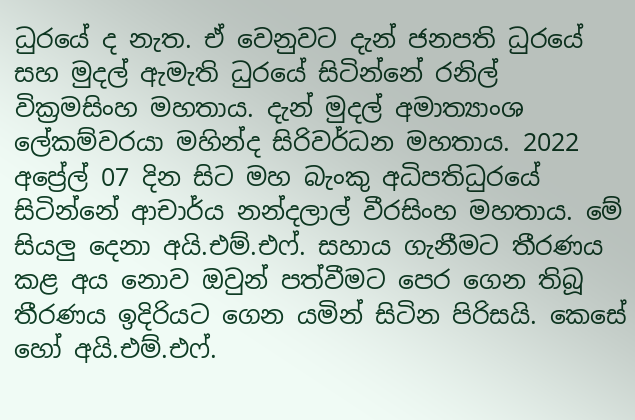ධුරයේ ද නැත. ඒ වෙනුවට දැන් ජනපති ධුරයේ සහ මුදල් ඇමැති ධුරයේ සිටින්නේ රනිල් වික්‍රමසිංහ මහතාය. දැන් මුදල් අමාත්‍යාංශ ලේකම්වරයා මහින්ද සිරිවර්ධන මහතාය. 2022 අප්‍රේල් 07 දින සිට මහ බැංකු අධිපතිධුරයේ සිටින්නේ ආචාර්ය නන්දලාල් වීරසිංහ මහතාය. මේ සියලු දෙනා අයි.එම්.එෆ්. සහාය ගැනීමට තීරණය කළ අය නොව ඔවුන් පත්වීමට පෙර ගෙන තිබූ තීරණය ඉදිරියට ගෙන යමින් සිටින පිරිසයි. කෙසේ හෝ අයි.එම්.එෆ්.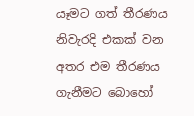යෑමට ගත් තීරණය නිවැරදි එකක් වන අතර එම තීරණය ගැනීමට බොහෝ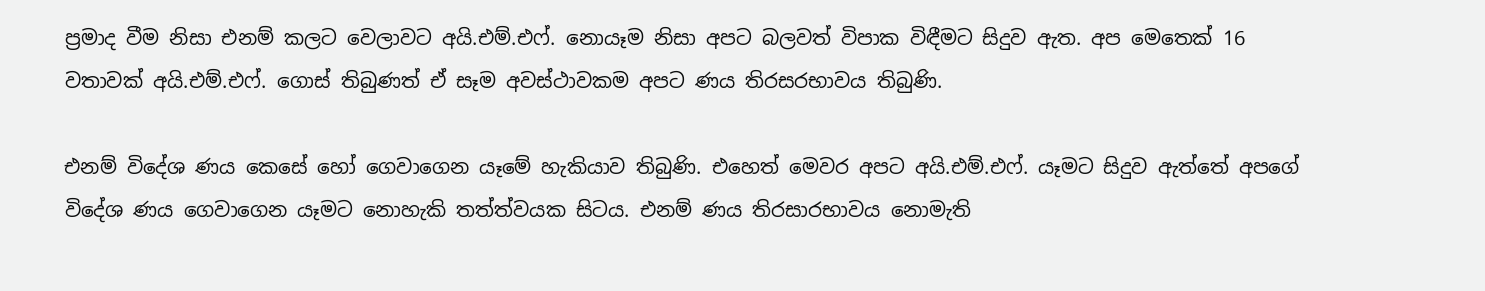ප්‍රමාද වීම නිසා එනම් කලට වෙලාවට අයි.එම්.එෆ්. නොයෑම නිසා අපට බලවත් විපාක විඳීමට සිදුව ඇත. අප මෙතෙක් 16 වතාවක් අයි.එම්.එෆ්. ගොස් තිබුණත් ඒ සෑම අවස්ථාවකම අපට ණය තිරසරභාවය තිබුණි.

එනම් විදේශ ණය කෙසේ හෝ ගෙවාගෙන යෑමේ හැකියාව තිබුණි. එහෙත් මෙවර අපට අයි.එම්.එෆ්. යෑමට සිදුව ඇත්තේ අපගේ විදේශ ණය ගෙවාගෙන යෑමට නොහැකි තත්ත්වයක සිටය. එනම් ණය තිරසාරභාවය නොමැති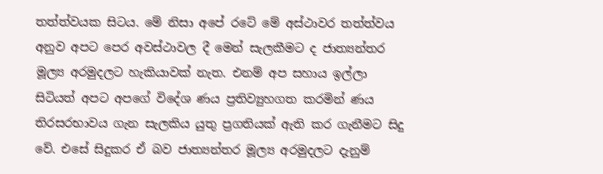තත්ත්වයක සිටය. මේ නිසා අපේ රටේ මේ අස්ථාවර තත්ත්වය අනුව අපට පෙර අවස්ථාවල දී මෙන් සැලකීමට ද ජාත්‍යන්තර මූල්‍ය අරමුදලට හැකියාවක් නැත. එනම් අප සහාය ඉල්ලා සිටියත් අපට අපගේ විදේශ ණය ප්‍රතිව්‍යුහගත කරමින් ණය තිරසරභාවය ගැන සැලකිය යුතු ප්‍රගතියක් ඇති කර ගැනීමට සිදු වේ. එසේ සිදුකර ඒ බව ජාත්‍යන්තර මූල්‍ය අරමුදලට දැනුම්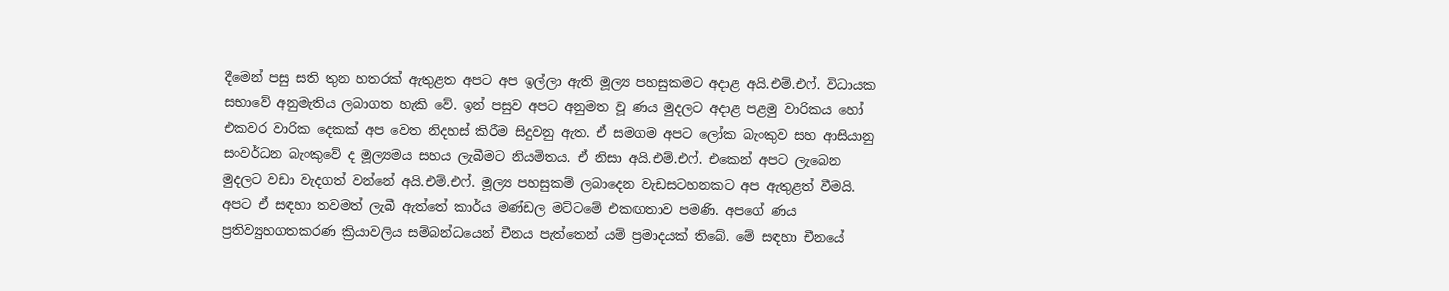දීමෙන් පසු සති තුන හතරක් ඇතුළත අපට අප ඉල්ලා ඇති මූල්‍ය පහසුකමට අදාළ අයි.එම්.එෆ්. විධායක සභාවේ අනුමැතිය ලබාගත හැකි වේ. ඉන් පසුව අපට අනුමත වූ ණය මුදලට අදාළ පළමු වාරිකය හෝ එකවර වාරික දෙකක් අප වෙත නිදහස් කිරීම සිදුවනු ඇත. ඒ සමගම අපට ලෝක බැංකුව සහ ආසියානු සංවර්ධන බැංකුවේ ද මූල්‍යමය සහය ලැබීමට නියමිතය. ඒ නිසා අයි.එම්.එෆ්. එකෙන් අපට ලැබෙන මුදලට වඩා වැදගත් වන්නේ අයි.එම්.එෆ්. මූල්‍ය පහසුකම් ලබාදෙන වැඩසටහනකට අප ඇතුළත් වීමයි. අපට ඒ සඳහා තවමත් ලැබී ඇත්තේ කාර්ය මණ්ඩල මට්ටමේ එකඟතාව පමණි. අපගේ ණය ප්‍රතිව්‍යුහගතකරණ ක්‍රියාවලිය සම්බන්ධයෙන් චීනය පැත්තෙන් යම් ප්‍රමාදයක් තිබේ. මේ සඳහා චීනයේ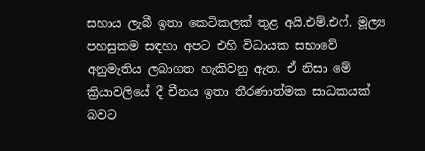සහාය ලැබී ඉතා කෙටිකලක් තුළ අයි.එම්.එෆ්. මූල්‍ය පහසුකම සඳහා අපට එහි විධායක සභාවේ අනුමැතිය ලබාගත හැකිවනු ඇත. ඒ නිසා මේ ක්‍රියාවලියේ දී චීනය ඉතා තීරණාත්මක සාධකයක් බවට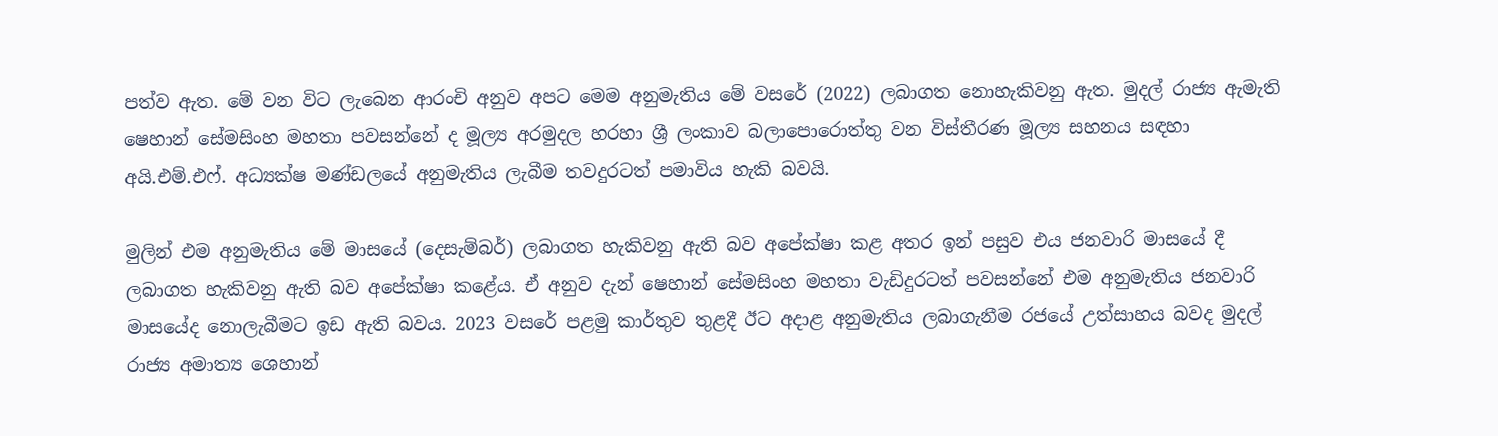පත්ව ඇත. මේ වන විට ලැබෙන ආරංචි අනුව අපට මෙම අනුමැතිය මේ වසරේ (2022) ලබාගත නොහැකිවනු ඇත. මුදල් රාජ්‍ය ඇමැති ෂෙහාන් සේමසිංහ මහතා පවසන්නේ ද මූල්‍ය අරමුදල හරහා ශ්‍රී ලංකාව බලාපොරොත්තු වන විස්තීරණ මූල්‍ය සහනය සඳහා අයි.එම්.එෆ්. අධ්‍යක්ෂ මණ්ඩලයේ අනුමැතිය ලැබීම තවදුරටත් පමාවිය හැකි බවයි.

මුලින් එම අනුමැතිය මේ මාසයේ (දෙසැම්බර්) ලබාගත හැකිවනු ඇති බව අපේක්ෂා කළ අතර ඉන් පසුව එය ජනවාරි මාසයේ දී ලබාගත හැකිවනු ඇති බව අපේක්ෂා කළේය. ඒ අනුව දැන් ෂෙහාන් සේමසිංහ මහතා වැඩිදුරටත් පවසන්නේ එම අනුමැතිය ජනවාරි මාසයේද නොලැබීමට ඉඩ ඇති බවය. 2023 වසරේ පළමු කාර්තුව තුළදී ඊට අදාළ අනුමැතිය ලබාගැනීම රජයේ උත්සාහය බවද මුදල් රාජ්‍ය අමාත්‍ය ශෙහාන්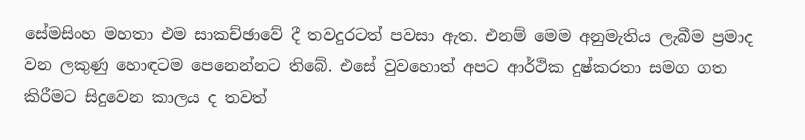සේමසිංහ මහතා එම සාකච්ඡාවේ දී තවදුරටත් පවසා ඇත. එනම් මෙම අනුමැතිය ලැබීම ප්‍රමාද වන ලකුණු හොඳටම පෙනෙන්නට තිබේ. එසේ වුවහොත් අපට ආර්ථික දුෂ්කරතා සමග ගත කිරීමට සිදුවෙන කාලය ද තවත්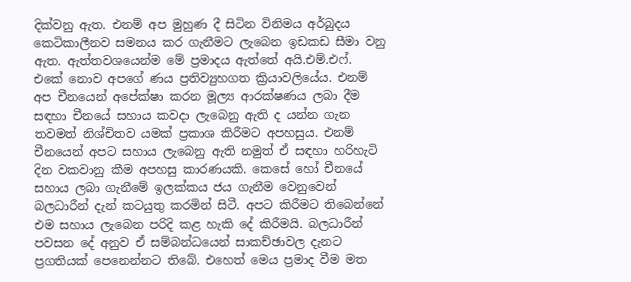දික්වනු ඇත. එනම් අප මුහුණ දී සිටින විනිමය අර්බුදය කෙටිකාලීනව සමනය කර ගැනීමට ලැබෙන ඉඩකඩ සීමා වනු ඇත. ඇත්තවශයෙන්ම මේ ප්‍රමාදය ඇත්තේ අයි.එම්.එෆ්. එකේ නොව අපගේ ණය ප්‍රතිව්‍යුහගත ක්‍රියාවලියේය. එනම් අප චීනයෙන් අපේක්ෂා කරන මූල්‍ය ආරක්ෂණය ලබා දීම සඳහා චීනයේ සහාය කවදා ලැබෙනු ඇති ද යන්න ගැන තවමත් නිශ්චිතව යමක් ප්‍රකාශ කිරීමට අපහසුය. එනම් චීනයෙන් අපට සහාය ලැබෙනු ඇති නමුත් ඒ සඳහා හරිහැටි දින වකවානු කීම අපහසු කාරණයකි. කෙසේ හෝ චීනයේ සහාය ලබා ගැනීමේ ඉලක්කය ජය ගැනීම වෙනුවෙන් බලධාරීන් දැන් කටයුතු කරමින් සිටී. අපට කිරීමට තිබෙන්නේ එම සහාය ලැබෙන පරිදි කළ හැකි දේ කිරීමයි. බලධාරීන් පවසන දේ අනුව ඒ සම්බන්ධයෙන් සාකච්ඡාවල දැනට ප්‍රගතියක් පෙනෙන්නට තිබේ. එහෙත් මෙය ප්‍රමාද වීම මත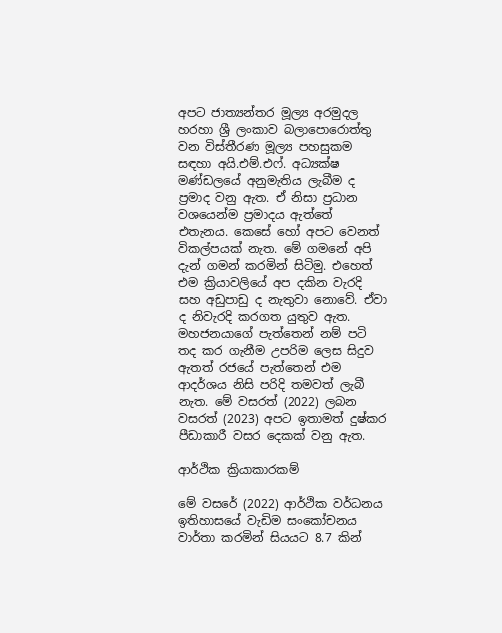අපට ජාත්‍යන්තර මූල්‍ය අරමුදල හරහා ශ්‍රී ලංකාව බලාපොරොත්තු වන විස්තීරණ මූල්‍ය පහසුකම සඳහා අයි.එම්.එෆ්. අධ්‍යක්ෂ මණ්ඩලයේ අනුමැතිය ලැබීම ද ප්‍රමාද වනු ඇත. ඒ නිසා ප්‍රධාන වශයෙන්ම ප්‍රමාදය ඇත්තේ එතැනය. කෙසේ හෝ අපට වෙනත් විකල්පයක් නැත. මේ ගමනේ අපි දැන් ගමන් කරමින් සිටිමු. එහෙත් එම ක්‍රියාවලියේ අප දකින වැරදි සහ අඩුපාඩු ද නැතුවා නොවේ. ඒවා ද නිවැරදි කරගත යුතුව ඇත. මහජනයාගේ පැත්තෙන් නම් පටි තද කර ගැනීම උපරිම ලෙස සිදුව ඇතත් රජයේ පැත්තෙන් එම ආදර්ශය නිසි පරිදි තමවත් ලැබී නැත. මේ වසරත් (2022) ලබන වසරත් (2023) අපට ඉතාමත් දුෂ්කර පීඩාකාරී වසර දෙකක් වනු ඇත.

ආර්ථික ක්‍රියාකාරකම්

මේ වසරේ (2022) ආර්ථික වර්ධනය ඉතිහාසයේ වැඩිම සංකෝචනය වාර්තා කරමින් සියයට 8.7 කින්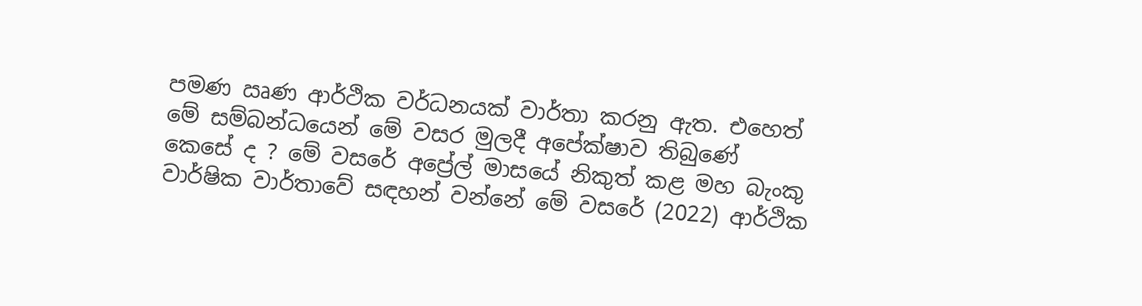පමණ ඍණ ආර්ථික වර්ධනයක් වාර්තා කරනු ඇත. එහෙත් මේ සම්බන්ධයෙන් මේ වසර මුලදී අපේක්ෂාව තිබුණේ කෙසේ ද ? මේ වසරේ අප්‍රේල් මාසයේ නිකුත් කළ මහ බැංකු වාර්ෂික වාර්තාවේ සඳහන් වන්නේ මේ වසරේ (2022) ආර්ථික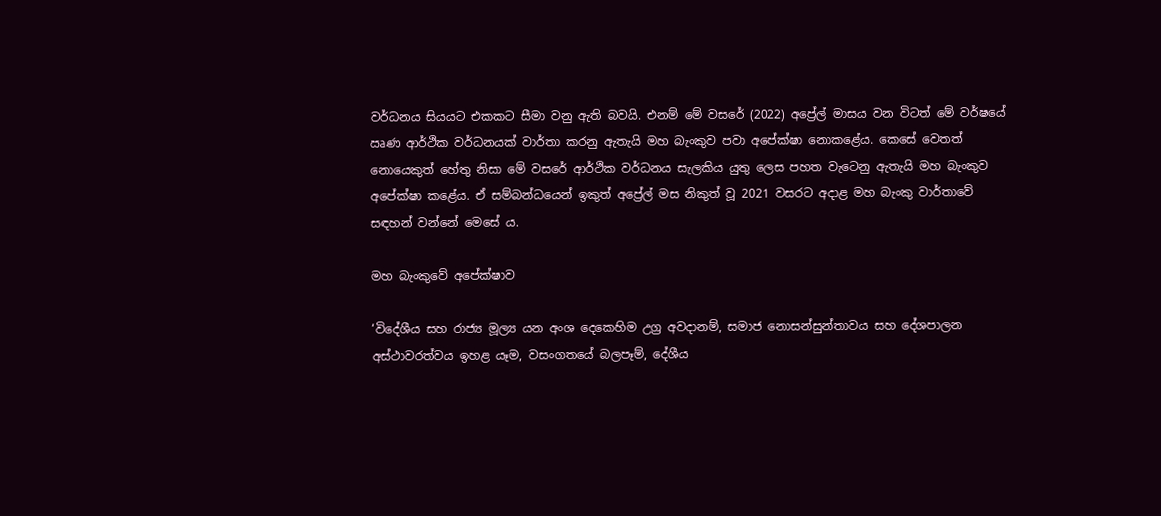වර්ධනය සියයට එකකට සීමා වනු ඇති බවයි. එනම් මේ වසරේ (2022) අප්‍රේල් මාසය වන විටත් මේ වර්ෂයේ ඍණ ආර්ථික වර්ධනයක් වාර්තා කරනු ඇතැයි මහ බැංකුව පවා අපේක්ෂා නොකළේය. කෙසේ වෙතත් නොයෙකුත් හේතු නිසා මේ වසරේ ආර්ථික වර්ධනය සැලකිය යුතු ලෙස පහත වැටෙනු ඇතැයි මහ බැංකුව අපේක්ෂා කළේය. ඒ සම්බන්ධයෙන් ඉකුත් අප්‍රේල් මස නිකුත් වූ 2021 වසරට අදාළ මහ බැංකු වාර්තාවේ සඳහන් වන්නේ මෙසේ ය.

මහ බැංකුවේ අපේක්ෂාව

‘විදේශීය සහ රාජ්‍ය මූල්‍ය යන අංශ දෙකෙහිම උග්‍ර අවදානම්, සමාජ නොසන්සුන්තාවය සහ දේශපාලන අස්ථාවරත්වය ඉහළ යෑම, වසංගතයේ බලපෑම්, දේශීය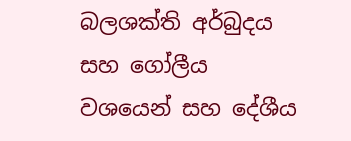බලශක්ති අර්බුදය සහ ගෝලීය වශයෙන් සහ දේශීය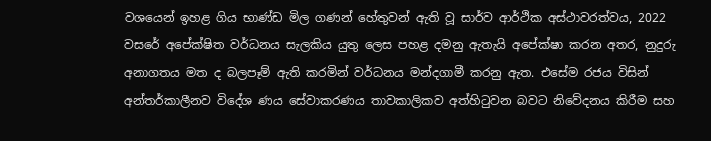වශයෙන් ඉහළ ගිය භාණ්ඩ මිල ගණන් හේතුවන් ඇති වූ සාර්ව ආර්ථික අස්ථාවරත්වය, 2022 වසරේ අපේක්ෂිත වර්ධනය සැලකිය යුතු ලෙස පහළ දමනු ඇතැයි අපේක්ෂා කරන අතර, නුදුරු අනාගතය මත ද බලපෑම් ඇති කරමින් වර්ධනය මන්දගාමී කරනු ඇත. එසේම රජය විසින් අන්තර්කාලීනව විදේශ ණය සේවාකරණය තාවකාලිකව අත්හිටුවන බවට නිවේදනය කිරීම සහ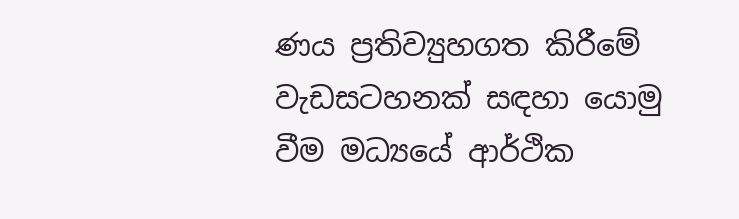ණය ප්‍රතිව්‍යුහගත කිරීමේ වැඩසටහනක් සඳහා යොමු වීම මධ්‍යයේ ආර්ථික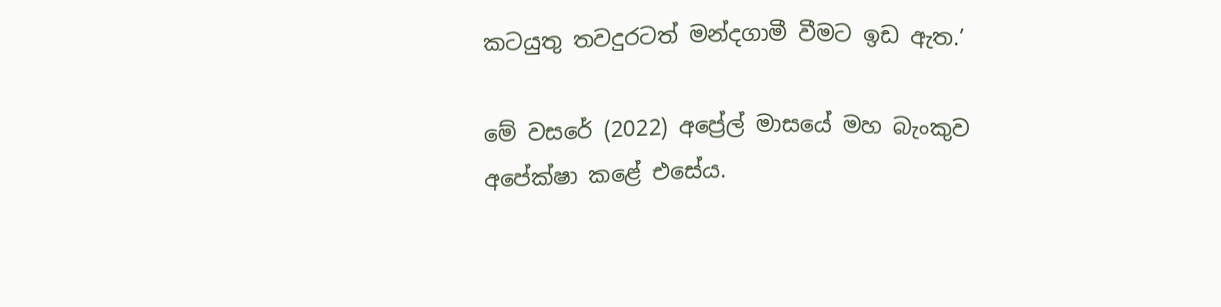කටයුතු තවදුරටත් මන්දගාමී වීමට ඉඩ ඇත.’

මේ වසරේ (2022) අප්‍රේල් මාසයේ මහ බැංකුව අපේක්ෂා කළේ එසේය.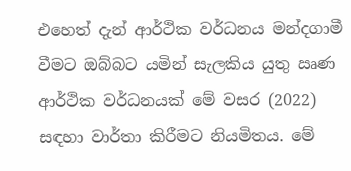එහෙත් දැන් ආර්ථික වර්ධනය මන්දගාමී වීමට ඔබ්බට යමින් සැලකිය යුතු ඍණ ආර්ථික වර්ධනයක් මේ වසර (2022) සඳහා වාර්තා කිරීමට නියමිතය. මේ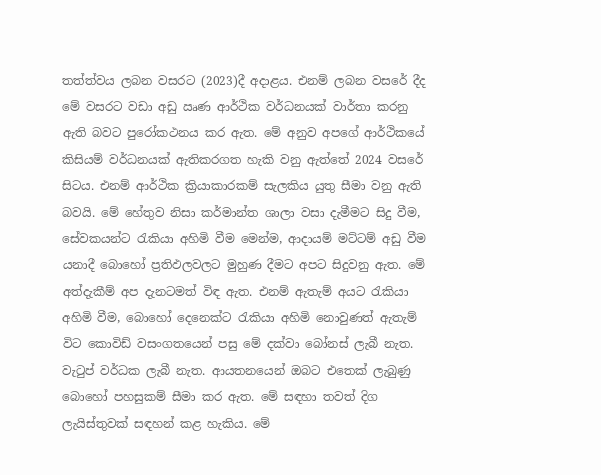තත්ත්වය ලබන වසරට (2023)දී අදාළය. එනම් ලබන වසරේ දීද මේ වසරට වඩා අඩු ඍණ ආර්ථික වර්ධනයක් වාර්තා කරනු ඇති බවට පුරෝකථනය කර ඇත. මේ අනුව අපගේ ආර්ථිකයේ කිසියම් වර්ධනයක් ඇතිකරගත හැකි වනු ඇත්තේ 2024 වසරේ සිටය. එනම් ආර්ථික ක්‍රියාකාරකම් සැලකිය යුතු සීමා වනු ඇති බවයි. මේ හේතුව නිසා කර්මාන්ත ශාලා වසා දැමීමට සිදු වීම, සේවකයන්ට රැකියා අහිමි වීම මෙන්ම, ආදායම් මට්ටම් අඩු වීම යනාදී බොහෝ ප්‍රතිඵලවලට මුහුණ දීමට අපට සිදුවනු ඇත. මේ අත්දැකීම් අප දැනටමත් විඳ ඇත. එනම් ඇතැම් අයට රැකියා අහිමි වීම, බොහෝ දෙනෙක්ට රැකියා අහිමි නොවුණත් ඇතැම් විට කොවිඩ් වසංගතයෙන් පසු මේ දක්වා බෝනස් ලැබී නැත. වැටුප් වර්ධක ලැබී නැත. ආයතනයෙන් ඔබට එතෙක් ලැබුණු බොහෝ පහසුකම් සීමා කර ඇත. මේ සඳහා තවත් දිග ලැයිස්තුවක් සඳහන් කළ හැකිය. මේ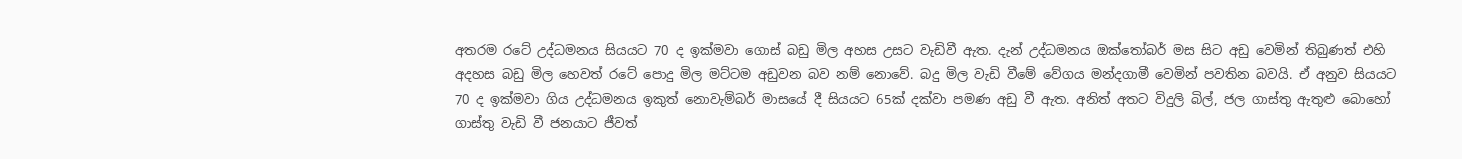අතරම රටේ උද්ධමනය සියයට 70 ද ඉක්මවා ගොස් බඩු මිල අහස උසට වැඩිවී ඇත. දැන් උද්ධමනය ඔක්තෝබර් මස සිට අඩු වෙමින් තිබුණත් එහි අදහස බඩු මිල හෙවත් රටේ පොදු මිල මට්ටම අඩුවන බව නම් නොවේ. බදු මිල වැඩි වීමේ වේගය මන්දගාමී වෙමින් පවතින බවයි. ඒ අනුව සියයට 70 ද ඉක්මවා ගිය උද්ධමනය ඉකුත් නොවැම්බර් මාසයේ දී සියයට 65ක් දක්වා පමණ අඩු වී ඇත. අනිත් අතට විදුලි බිල්, ජල ගාස්තු ඇතුළු බොහෝ ගාස්තු වැඩි වී ජනයාට ජීවත්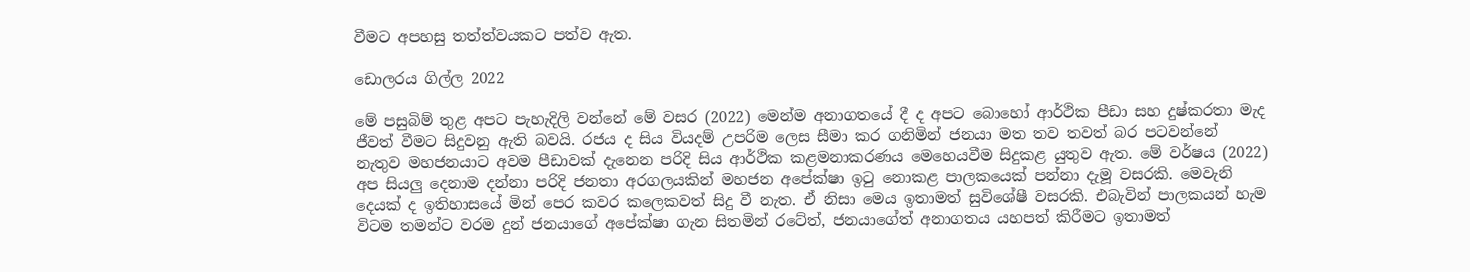වීමට අපහසු තත්ත්වයකට පත්ව ඇත.

ඩොලරය ගිල්ල 2022

මේ පසුබිම් තුළ අපට පැහැදිලි වන්නේ මේ වසර (2022) මෙන්ම අනාගතයේ දී ද අපට බොහෝ ආර්ථික පීඩා සහ දුෂ්කරතා මැද ජීවත් වීමට සිදුවනු ඇති බවයි. රජය ද සිය වියදම් උපරිම ලෙස සීමා කර ගනිමින් ජනයා මත තව තවත් බර පටවන්නේ නැතුව මහජනයාට අවම පීඩාවක් දැනෙන පරිදි සිය ආර්ථික කළමනාකරණය මෙහෙයවීම සිදුකළ යුතුව ඇත. මේ වර්ෂය (2022) අප සියලු දෙනාම දන්නා පරිදි ජනතා අරගලයකින් මහජන අපේක්ෂා ඉටු නොකළ පාලකයෙක් පන්නා දැමූ වසරකි. මෙවැනි දෙයක් ද ඉතිහාසයේ මින් පෙර කවර කලෙකවත් සිදු වී නැත. ඒ නිසා මෙය ඉතාමත් සුවිශේෂී වසරකි. එබැවින් පාලකයන් හැම විටම තමන්ට වරම දුන් ජනයාගේ අපේක්ෂා ගැන සිතමින් රටේත්, ජනයාගේත් අනාගතය යහපත් කිරීමට ඉතාමත්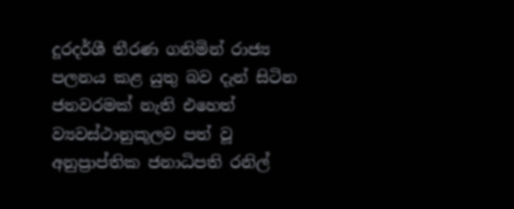දූරදර්ශී තීරණ ගනිමින් රාජ්‍ය පලනය කළ යුතු බව දැන් සිටින ජනවරමක් නැති එහෙත් ව්‍යවස්ථානුකූලව පත් වූ අනුප්‍රාප්තික ජනාධිපති රනිල්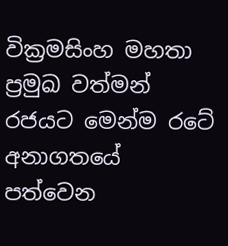වික්‍රමසිංහ මහතා ප්‍රමුඛ වත්මන් රජයට මෙන්ම රටේ අනාගතයේ පත්වෙන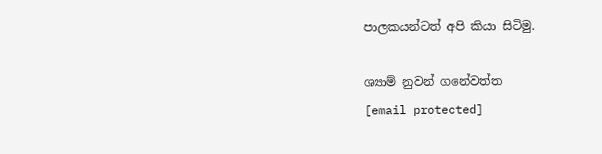පාලකයන්ටත් අපි කියා සිටිමු.

ශ්‍යාම් නුවන් ගනේවත්ත
[email protected]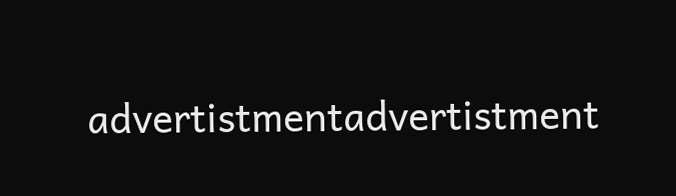advertistmentadvertistment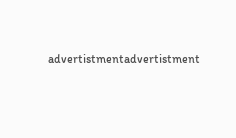advertistmentadvertistment